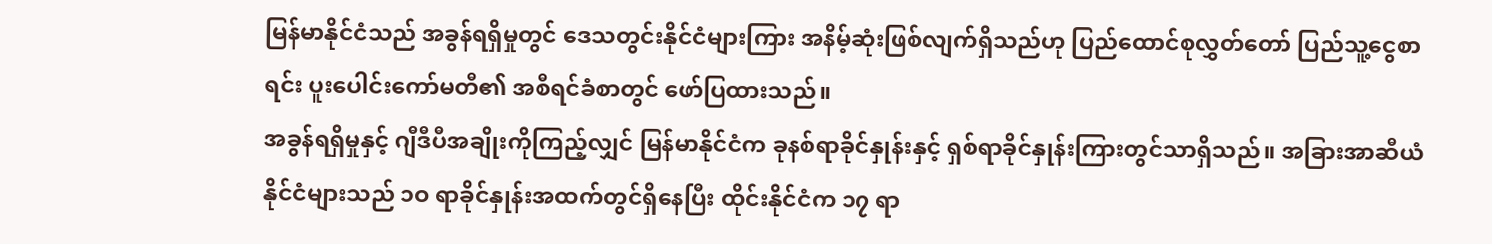မြန်မာနိုင်ငံသည် အခွန်ရရှိမှုတွင် ဒေသတွင်းနိုင်ငံများကြား အနိမ့်ဆုံးဖြစ်လျက်ရှိသည်ဟု ပြည်ထောင်စုလွှတ်တော် ပြည်သူ့ငွေစာရင်း ပူးပေါင်းကော်မတီ၏ အစီရင်ခံစာတွင် ဖော်ပြထားသည်။
အခွန်ရရှိမှုနှင့် ဂျီဒီပီအချိုးကိုကြည့်လျှင် မြန်မာနိုင်ငံက ခုနစ်ရာခိုင်နှုန်းနှင့် ရှစ်ရာခိုင်နှုန်းကြားတွင်သာရှိသည်။ အခြားအာဆီယံနိုင်ငံများသည် ၁ဝ ရာခိုင်နှုန်းအထက်တွင်ရှိနေပြီး ထိုင်းနိုင်ငံက ၁၇ ရာ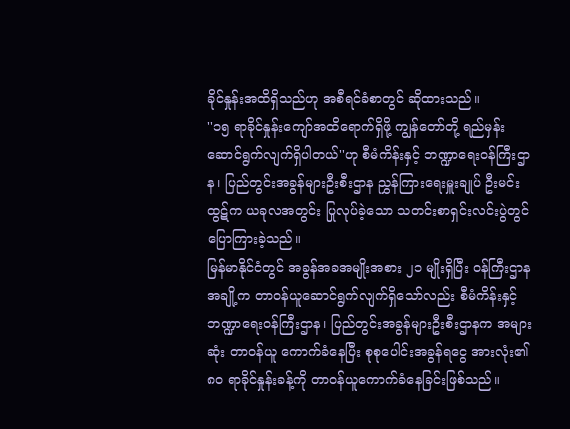ခိုင်နှုန်းအထိရှိသည်ဟု အစီရင်ခံစာတွင် ဆိုထားသည်။
''၁၅ ရာခိုင်နှုန်းကျော်အထိရောက်ရှိဖို့ ကျွန်တော်တို့ ရည်မှန်းဆောင်ရွက်လျက်ရှိပါတယ်''ဟု စီမံကိန်းနှင့် ဘဏ္ဍာရေးဝန်ကြီးဌာန၊ ပြည်တွင်းအခွန်များဦးစီးဌာန ညွှန်ကြားရေးမှူးချုပ် ဦးမင်းထွဋ်က ယခုလအတွင်း ပြုလုပ်ခဲ့သော သတင်းစာရှင်းလင်းပွဲတွင် ပြောကြားခဲ့သည်။
မြန်မာနိုင်ငံတွင် အခွန်အခအမျိုးအစား ၂၁ မျိုးရှိပြီး ဝန်ကြီးဌာနအချို့က တာဝန်ယူဆောင်ရွက်လျက်ရှိသော်လည်း စီမံကိန်းနှင့် ဘဏ္ဍာရေးဝန်ကြီးဌာန၊ ပြည်တွင်းအခွန်များဦးစီးဌာနက အများဆုံး တာဝန်ယူ ကောက်ခံနေပြီး စုစုပေါင်းအခွန်ရငွေ အားလုံး၏ ၈ဝ ရာခိုင်နှုန်းခန့်ကို တာဝန်ယူကောက်ခံနေခြင်းဖြစ်သည်။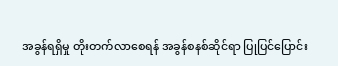အခွန်ရရှိမှု တိုးတက်လာစေရန် အခွန်စနစ်ဆိုင်ရာ ပြုပြင်ပြောင်း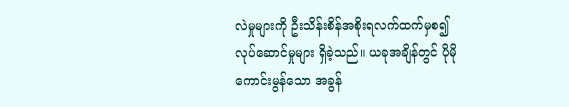လဲမှုများကို ဦးသိန်းစိန်အစိုးရလက်ထက်မှစ၍ လုပ်ဆောင်မှုများ ရှိခဲ့သည်။ ယခုအချိန်တွင် ပိုမိုကောင်းမွန်သော အခွန်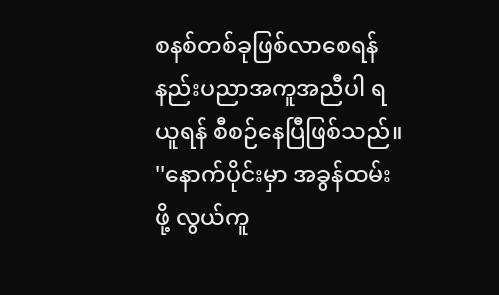စနစ်တစ်ခုဖြစ်လာစေရန် နည်းပညာအကူအညီပါ ရယူရန် စီစဉ်နေပြီဖြစ်သည်။
''နောက်ပိုင်းမှာ အခွန်ထမ်းဖို့ လွယ်ကူ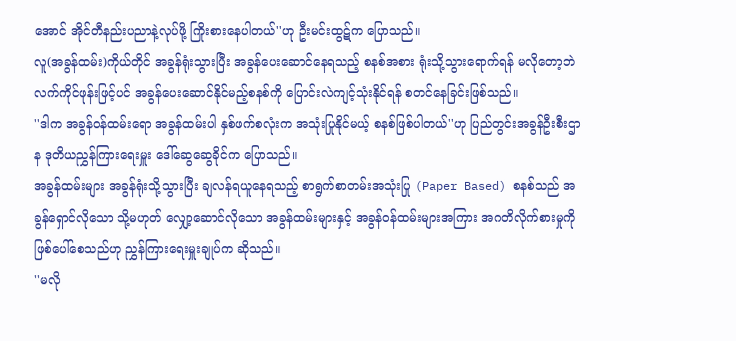အောင် အိုင်တီနည်းပညာနဲ့လုပ်ဖို့ ကြိုးစားနေပါတယ်''ဟု ဦးမင်းထွဋ်က ပြောသည်။
လူ(အခွန်ထမ်း)ကိုယ်တိုင် အခွန်ရုံးသွားပြီး အခွန်ပေးဆောင်နေရသည့် စနစ်အစား ရုံးသို့သွားရောက်ရန် မလိုတော့ဘဲ လက်ကိုင်ဖုန်းဖြင့်ပင် အခွန်ပေးဆောင်နိုင်မည့်စနစ်ကို ပြောင်းလဲကျင့်သုံးနိုင်ရန် စတင်နေခြင်းဖြစ်သည်။
''ဒါက အခွန်ဝန်ထမ်းရော အခွန်ထမ်းပါ နှစ်ဖက်စလုံးက အသုံးပြုနိုင်မယ့် စနစ်ဖြစ်ပါတယ်''ဟု ပြည်တွင်းအခွန်ဦးစီးဌာန ဒုတိယညွှန်ကြားရေးမှူး ဒေါ်ဆွေဆွေခိုင်က ပြောသည်။
အခွန်ထမ်းများ အခွန်ရုံးသို့သွားပြီး ချလန်ရယူနေရသည့် စာရွက်စာတမ်းအသုံးပြု (Paper Based) စနစ်သည် အခွန်ရှောင်လိုသော သို့မဟုတ် လျှော့ဆောင်လိုသော အခွန်ထမ်းများနှင့် အခွန်ဝန်ထမ်းများအကြား အဂတိလိုက်စားမှုကို ဖြစ်ပေါ်စေသည်ဟု ညွှန်ကြားရေးမှူးချုပ်က ဆိုသည်။
''မလို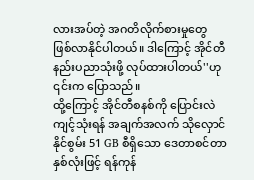လားအပ်တဲ့ အဂတိလိုက်စားမှုတွေ ဖြစ်လာနိုင်ပါတယ်။ ဒါကြောင့် အိုင်တီနည်းပညာသုံးဖို့ လုပ်ထားပါတယ်''ဟု ၎င်းက ပြောသည်။
ထို့ကြောင့် အိုင်တီစနစ်ကို ပြောင်းလဲကျင့်သုံးရန် အချက်အလက် သိုလှောင်နိုင်စွမ်း 51 GB စီရှိသော ဒေတာစင်တာနှစ်လုံးဖြင့် ရန်ကုန်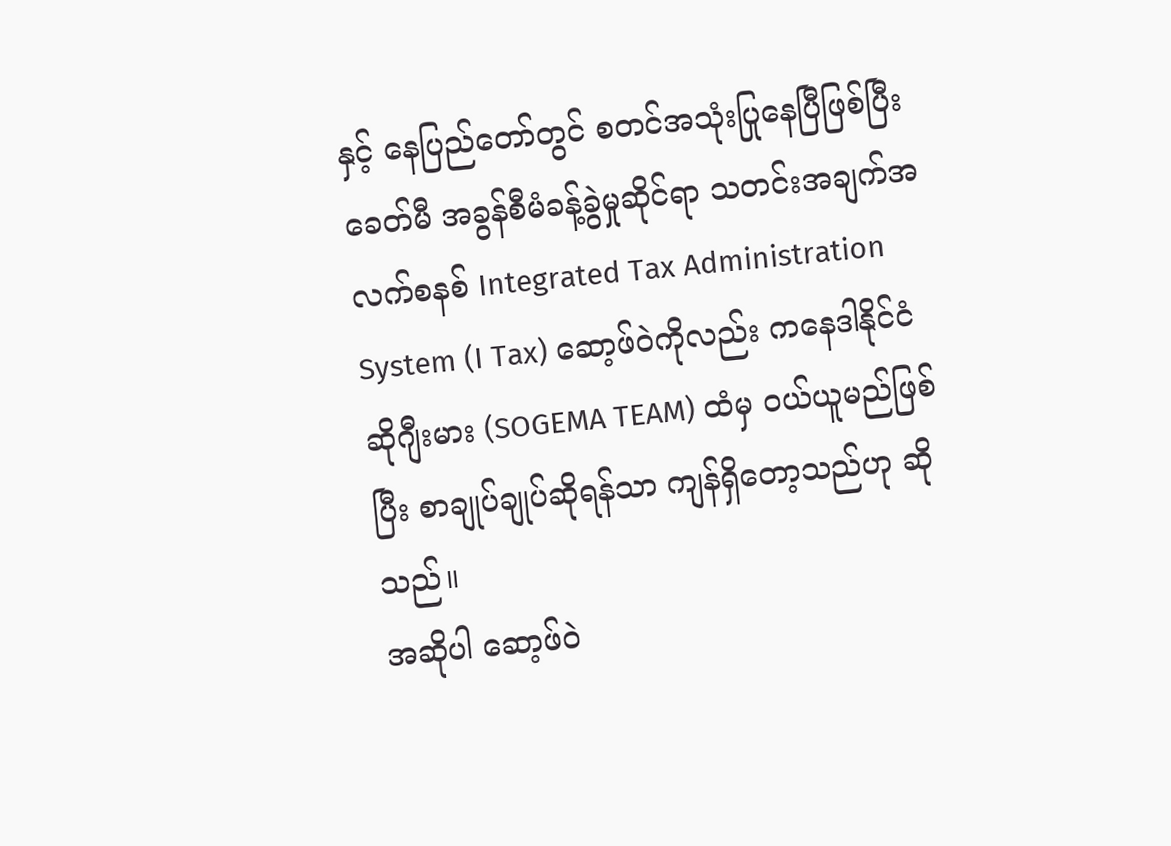နှင့် နေပြည်တော်တွင် စတင်အသုံးပြုနေပြီဖြစ်ပြီး ခေတ်မီ အခွန်စီမံခန့်ခွဲမှုဆိုင်ရာ သတင်းအချက်အလက်စနစ် Integrated Tax Administration System (I Tax) ဆော့ဖ်ဝဲကိုလည်း ကနေဒါနိုင်ငံ ဆိုဂျီးမား (SOGEMA TEAM) ထံမှ ဝယ်ယူမည်ဖြစ်ပြီး စာချုပ်ချုပ်ဆိုရန်သာ ကျန်ရှိတော့သည်ဟု ဆိုသည်။
အဆိုပါ ဆော့ဖ်ဝဲ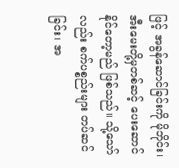ဖြင့် အခွန်ဆောင်ခြင်းကို မိုဘိုင်း၊ အီးမေးတို့မှတစ်ဆင့် ပေးဆောင်နိုင်တော့မည် ဖြစ်သည်။ သို့သော်လည်း စက်ပစ္စည်းများ တပ်ဆင်ခြင်း၊ အ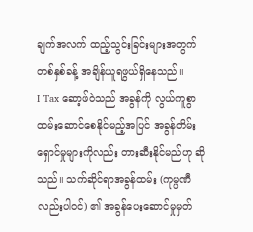ချက်အလက် ထည့်သွင်းခြင်းများအတွက် တစ်နှစ်ခန့် အချိန်ယူရဖွယ်ရှိနေသည်။
I Tax ဆော့ဖ်ဝဲသည် အခွန်ကို လွယ်ကူစွာ ထမ်းဆောင်စေနိုင်မည့်အပြင် အခွန်တိမ်းရှောင်မှုများကိုလည်း တားဆီးနိုင်မည်ဟု ဆိုသည်။ သက်ဆိုင်ရာအခွန်ထမ်း (ကုမ္ပဏီလည်းပါဝင်) ၏ အခွန်ပေးဆောင်မှုမှတ်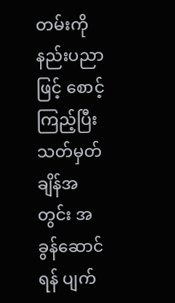တမ်းကို နည်းပညာဖြင့် စောင့်ကြည့်ပြီး သတ်မှတ်ချိန်အတွင်း အခွန်ဆောင်ရန် ပျက်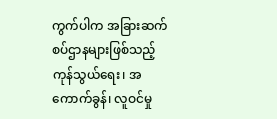ကွက်ပါက အခြားဆက်စပ်ဌာနများဖြစ်သည့် ကုန်သွယ်ရေး၊ အကောက်ခွန်၊ လူဝင်မှု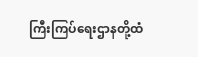ကြီးကြပ်ရေးဌာနတို့ထံ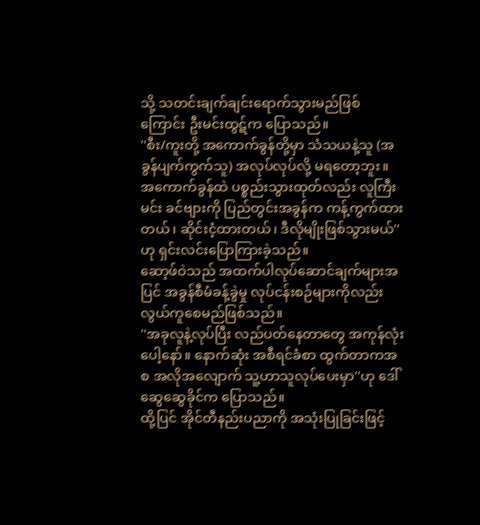သို့ သတင်းချက်ချင်းရောက်သွားမည်ဖြစ်ကြောင်း ဦးမင်းထွဋ်က ပြောသည်။
''စီး/ကူးတို့ အကောက်ခွန်တို့မှာ သံသယနဲ့သူ (အခွန်ပျက်ကွက်သူ) အလုပ်လုပ်လို့ မရတော့ဘူး။ အကောက်ခွန်ထဲ ပစ္စည်းသွားထုတ်လည်း လူကြီးမင်း ခင်ဗျားကို ပြည်တွင်းအခွန်က ကန့်ကွက်ထားတယ်၊ ဆိုင်းငံ့ထားတယ်၊ ဒီလိုမျိုးဖြစ်သွားမယ်''ဟု ရှင်းလင်းပြောကြားခဲ့သည်။
ဆော့ဖ်ဝဲသည် အထက်ပါလုပ်ဆောင်ချက်များအပြင် အခွန်စီမံခန့်ခွဲမှု လုပ်ငန်းစဉ်များကိုလည်း လွယ်ကူစေမည်ဖြစ်သည်။
''အခုလူနဲ့လုပ်ပြီး လည်ပတ်နေတာတွေ အကုန်လုံးပေါ့နော်။ နောက်ဆုံး အစီရင်ခံစာ ထွက်တာကအစ အလိုအလျောက် သူ့ဟာသူလုပ်ပေးမှာ''ဟု ဒေါ်ဆွေဆွေခိုင်က ပြောသည်။
ထို့ပြင် အိုင်တီနည်းပညာကို အသုံးပြုခြင်းဖြင့်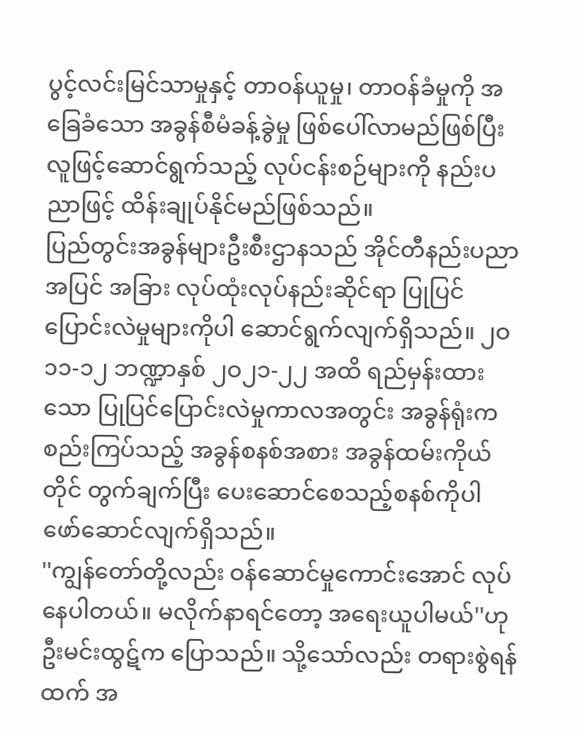ပွင့်လင်းမြင်သာမှုနှင့် တာဝန်ယူမှု၊ တာဝန်ခံမှုကို အခြေခံသော အခွန်စီမံခန့်ခွဲမှု ဖြစ်ပေါ်လာမည်ဖြစ်ပြီး လူဖြင့်ဆောင်ရွက်သည့် လုပ်ငန်းစဉ်များကို နည်းပညာဖြင့် ထိန်းချုပ်နိုင်မည်ဖြစ်သည်။
ပြည်တွင်းအခွန်များဦးစီးဌာနသည် အိုင်တီနည်းပညာအပြင် အခြား လုပ်ထုံးလုပ်နည်းဆိုင်ရာ ပြုပြင် ပြောင်းလဲမှုများကိုပါ ဆောင်ရွက်လျက်ရှိသည်။ ၂ဝ၁၁-၁၂ ဘဏ္ဍာနှစ် ၂ဝ၂၁-၂၂ အထိ ရည်မှန်းထားသော ပြုပြင်ပြောင်းလဲမှုကာလအတွင်း အခွန်ရုံးက စည်းကြပ်သည့် အခွန်စနစ်အစား အခွန်ထမ်းကိုယ်တိုင် တွက်ချက်ပြီး ပေးဆောင်စေသည့်စနစ်ကိုပါ ဖော်ဆောင်လျက်ရှိသည်။
''ကျွန်တော်တို့လည်း ဝန်ဆောင်မှုကောင်းအောင် လုပ်နေပါတယ်။ မလိုက်နာရင်တော့ အရေးယူပါမယ်''ဟု ဦးမင်းထွဋ်က ပြောသည်။ သို့သော်လည်း တရားစွဲရန်ထက် အ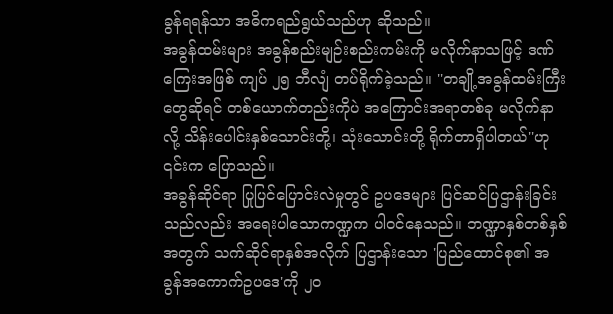ခွန်ရရန်သာ အဓိကရည်ရွယ်သည်ဟု ဆိုသည်။
အခွန်ထမ်းများ အခွန်စည်းမျဉ်းစည်းကမ်းကို မလိုက်နာသဖြင့် ဒဏ်ကြေးအဖြစ် ကျပ် ၂၅ ဘီလျံ တပ်ရိုက်ခဲ့သည်။ ''တချို့အခွန်ထမ်းကြီးတွေဆိုရင် တစ်ယောက်တည်းကိုပဲ အကြောင်းအရာတစ်ခု မလိုက်နာလို့ သိန်းပေါင်းနှစ်သောင်းတို့၊ သုံးသောင်းတို့ ရိုက်တာရှိပါတယ်''ဟု ၎င်းက ပြောသည်။
အခွန်ဆိုင်ရာ ပြုပြင်ပြောင်းလဲမှုတွင် ဥပဒေများ ပြင်ဆင်ပြဌာန်းခြင်းသည်လည်း အရေးပါသောကဏ္ဍက ပါဝင်နေသည်။ ဘဏ္ဍာနှစ်တစ်နှစ်အတွက် သက်ဆိုင်ရာနှစ်အလိုက် ပြဌာန်းသော 'ပြည်ထောင်စု၏ အခွန်အကောက်ဥပဒေ'ကို ၂ဝ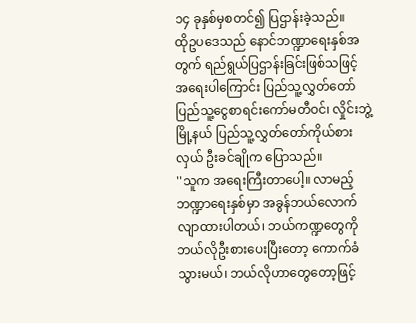၁၄ ခုနှစ်မှစတင်၍ ပြဌာန်းခဲ့သည်။
ထိုဥပဒေသည် နောင်ဘဏ္ဍာရေးနှစ်အတွက် ရည်ရွယ်ပြဌာန်းခြင်းဖြစ်သဖြင့် အရေးပါကြောင်း ပြည်သူ့လွှတ်တော်ပြည်သူ့ငွေစာရင်းကော်မတီဝင်၊ လှိုင်းဘွဲ့မြို့နယ် ပြည်သူ့လွှတ်တော်ကိုယ်စားလှယ် ဦးခင်ချိုက ပြောသည်။
''သူက အရေးကြီးတာပေါ့။ လာမည့်ဘဏ္ဍာရေးနှစ်မှာ အခွန်ဘယ်လောက် လျာထားပါတယ်၊ ဘယ်ကဏ္ဍတွေကို ဘယ်လိုဦးစားပေးပြီးတော့ ကောက်ခံသွားမယ်၊ ဘယ်လိုဟာတွေတော့ဖြင့်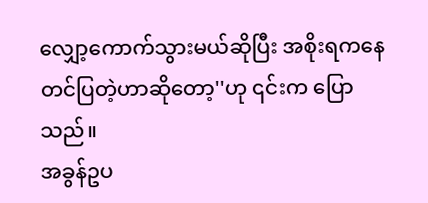လျှော့ကောက်သွားမယ်ဆိုပြီး အစိုးရကနေ တင်ပြတဲ့ဟာဆိုတော့''ဟု ၎င်းက ပြောသည်။
အခွန်ဥပ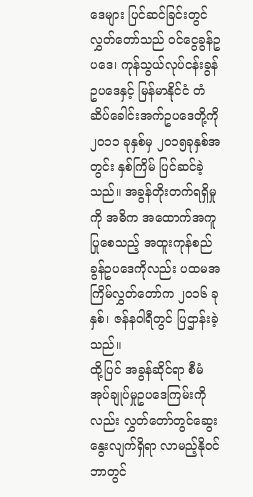ဒေများ ပြင်ဆင်ခြင်းတွင် လွှတ်တော်သည် ဝင်ငွေခွန်ဥပဒေ၊ ကုန်သွယ်လုပ်ငန်းခွန် ဥပဒေနှင့် မြန်မာနိုင်ငံ တံဆိပ်ခေါင်းအက်ဥပဒေတို့ကို ၂ဝ၁၁ ခုနှစ်မှ ၂ဝ၁၅ခုနှစ်အတွင်း နှစ်ကြိမ် ပြင်ဆင်ခဲ့သည်။ အခွန်တိုးတက်ရရှိမှုကို အဓိက အထောက်အကူပြုစေသည့် အထူးကုန်စည်ခွန်ဥပဒေကိုလည်း ပထမအကြိမ်လွှတ်တော်က ၂ဝ၁၆ ခုနှစ်၊ ဇန်နဝါရီတွင် ပြဌာန်းခဲ့သည်။
ထို့ပြင် အခွန်ဆိုင်ရာ စီမံအုပ်ချုပ်မှုဥပဒေကြမ်းကိုလည်း လွှတ်တော်တွင်ဆွေးနွေးလျက်ရှိရာ လာမည့်နိုဝင်ဘာတွင်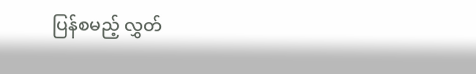ပြန်စမည့် လွှတ်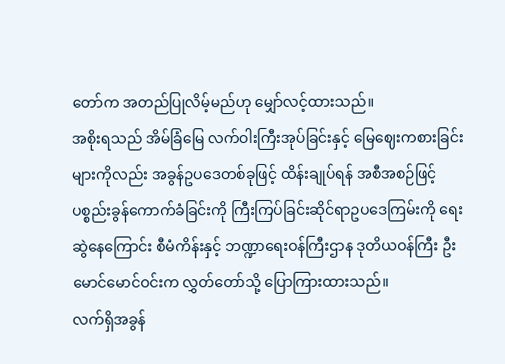တော်က အတည်ပြုလိမ့်မည်ဟု မျှော်လင့်ထားသည်။
အစိုးရသည် အိမ်ခြံမြေ လက်ဝါးကြီးအုပ်ခြင်းနှင့် မြေဈေးကစားခြင်းများကိုလည်း အခွန်ဥပဒေတစ်ခုဖြင့် ထိန်းချုပ်ရန် အစီအစဉ်ဖြင့် ပစ္စည်းခွန်ကောက်ခံခြင်းကို ကြီးကြပ်ခြင်းဆိုင်ရာဥပဒေကြမ်းကို ရေးဆွဲနေကြောင်း စီမံကိန်းနှင့် ဘဏ္ဍာရေးဝန်ကြီးဌာန ဒုတိယဝန်ကြီး ဦးမောင်မောင်ဝင်းက လွှတ်တော်သို့ ပြောကြားထားသည်။
လက်ရှိအခွန်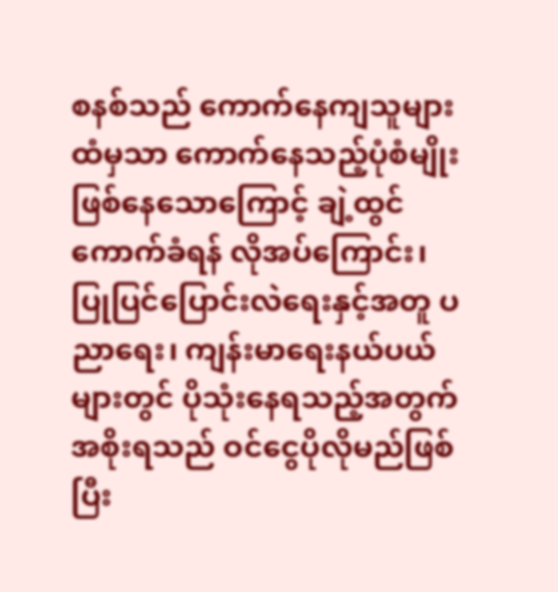စနစ်သည် ကောက်နေကျသူများထံမှသာ ကောက်နေသည့်ပုံစံမျိုး ဖြစ်နေသောကြောင့် ချဲ့ထွင်ကောက်ခံရန် လိုအပ်ကြောင်း၊ ပြုပြင်ပြောင်းလဲရေးနှင့်အတူ ပညာရေး၊ ကျန်းမာရေးနယ်ပယ်များတွင် ပိုသုံးနေရသည့်အတွက် အစိုးရသည် ဝင်ငွေပိုလိုမည်ဖြစ်ပြီး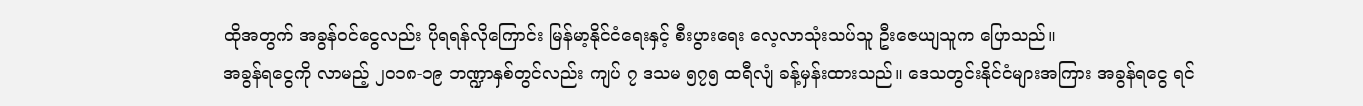ထိုအတွက် အခွန်ဝင်ငွေလည်း ပိုရရန်လိုကြောင်း မြန်မာ့နိုင်ငံရေးနှင့် စီးပွားရေး လေ့လာသုံးသပ်သူ ဦးဇေယျသူက ပြောသည်။
အခွန်ရငွေကို လာမည့် ၂ဝ၁၈-၁၉ ဘဏ္ဍာနှစ်တွင်လည်း ကျပ် ၇ ဒသမ ၅၇၅ ထရီလျံ ခန့်မှန်းထားသည်။ ဒေသတွင်းနိုင်ငံများအကြား အခွန်ရငွေ ရင်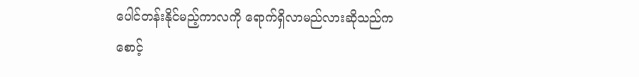ပေါင်တန်းနိုင်မည့်ကာလကို ရောက်ရှိလာမည်လားဆိုသည်က စောင့်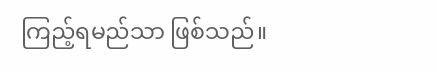ကြည့်ရမည်သာ ဖြစ်သည်။